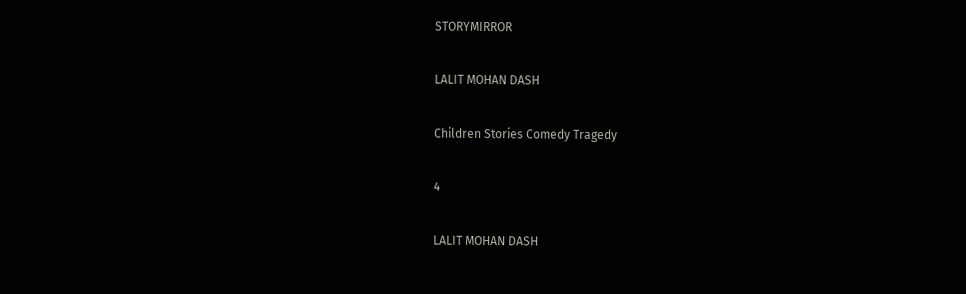STORYMIRROR

LALIT MOHAN DASH

Children Stories Comedy Tragedy

4

LALIT MOHAN DASH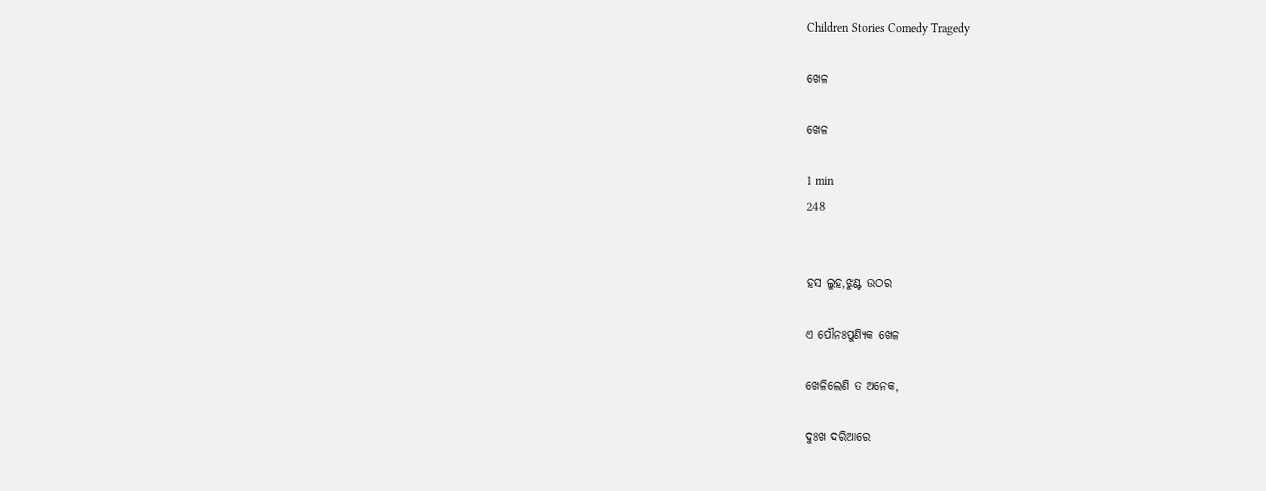Children Stories Comedy Tragedy

ଖେଳ

ଖେଳ

1 min
248


ହସ ଲୁହ,ଝୁଣ୍ଟ ଉଠର

ଏ ପୌନଃପୁଣ୍ୟିକ ଖେଳ

ଖେଳିଲେଣି ତ ଅନେକ,

ଦୁଃଖ ଦରିଆରେ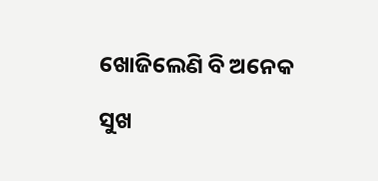ଖୋଜିଲେଣି ବି ଅନେକ

ସୁଖ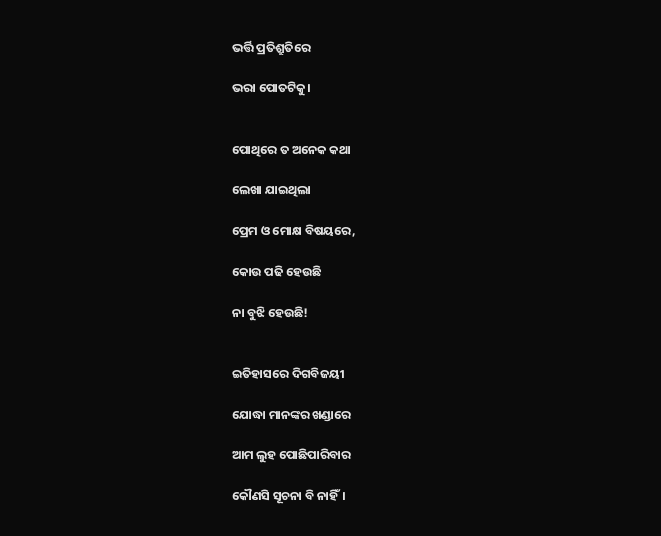ଭର୍ତ୍ତି ପ୍ରତିଶ୍ରୁତିରେ

ଭରା ପୋତଟିକୁ।


ପୋଥିରେ ତ ଅନେକ କଥା

ଲେଖା ଯାଇଥିଲା

ପ୍ରେମ ଓ ମୋକ୍ଷ ବିଷୟରେ,

କୋଉ ପଢି ହେଉଛି

ନା ବୁଝି ହେଉଛି!


ଇତିହାସରେ ଦିଗବିଜୟୀ

ଯୋଦ୍ଧା ମାନଙ୍କର ଖଣ୍ଡାରେ

ଆମ ଲୁହ ପୋଛିପାରିବାର

କୌଣସି ସୂଚନା ବି ନାହିଁ।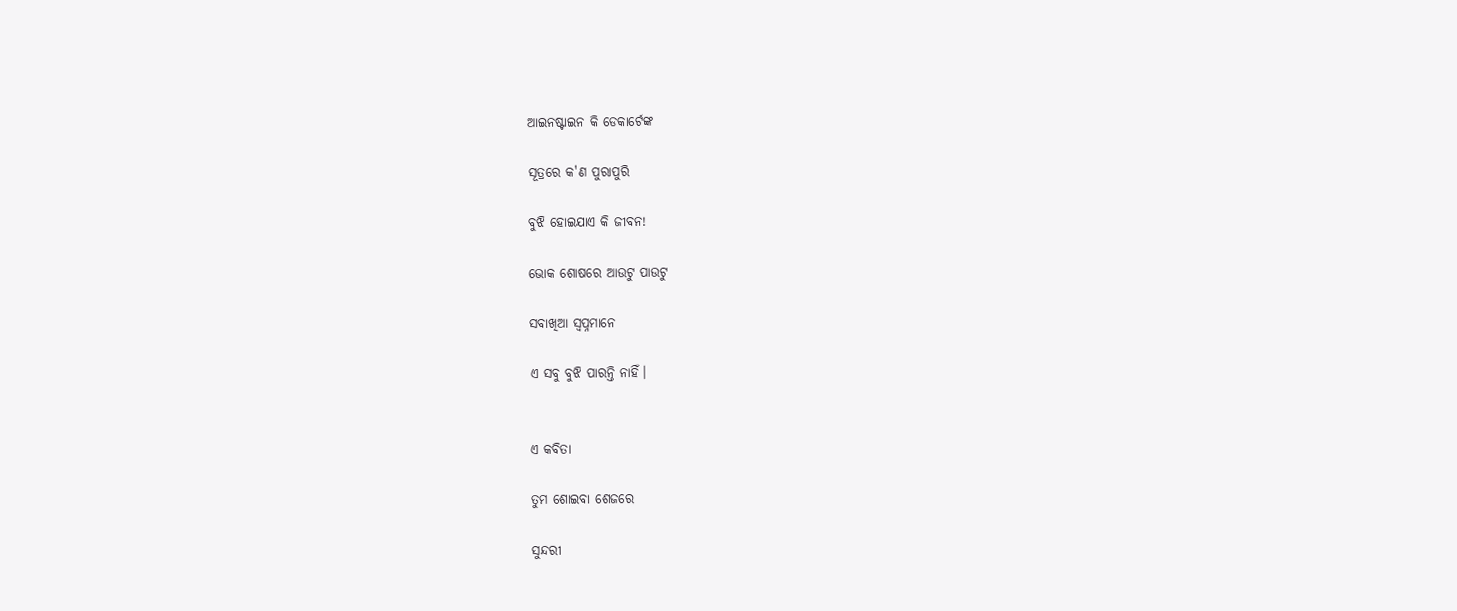ଆଇନଷ୍ଟାଇନ କି ଡେକାର୍ଟେଙ୍କ

ସୂତ୍ରରେ କ'ଣ ପୁରାପୁରି

ବୁଝି ହୋଇଯାଏ କି ଜୀବନ!

ଭୋକ ଶୋଷରେ ଆଉଟୁ ପାଉଟୁ

ସବାଖିଆ ସ୍ବପ୍ନମାନେ

ଏ ସବୁ ବୁଝି ପାରନ୍ତି ନାହିଁ।


ଏ କବିତା

ତୁମ ଶୋଇବା ଶେଜରେ

ସୁନ୍ଦରୀ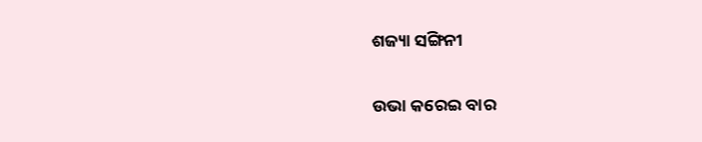ଶଜ୍ୟା ସଙ୍ଗିନୀ

ଉଭା କରେଇ ବାର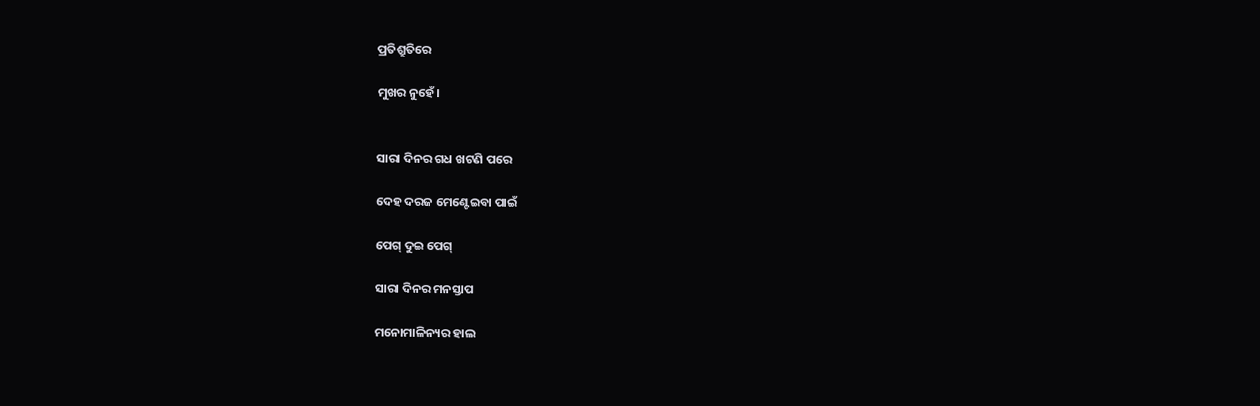ପ୍ରତିଶ୍ରୁତିରେ

ମୁଖର ନୁହେଁ।


ସାରା ଦିନର ଗଧ ଖଟଣି ପରେ

ଦେହ ଦରଜ ମେଣ୍ଟେଇବା ପାଇଁ

ପେଗ୍ ଦୁଇ ପେଗ୍

ସାରା ଦିନର ମନସ୍ତାପ

ମନୋମାଳିନ୍ୟର ହାଲ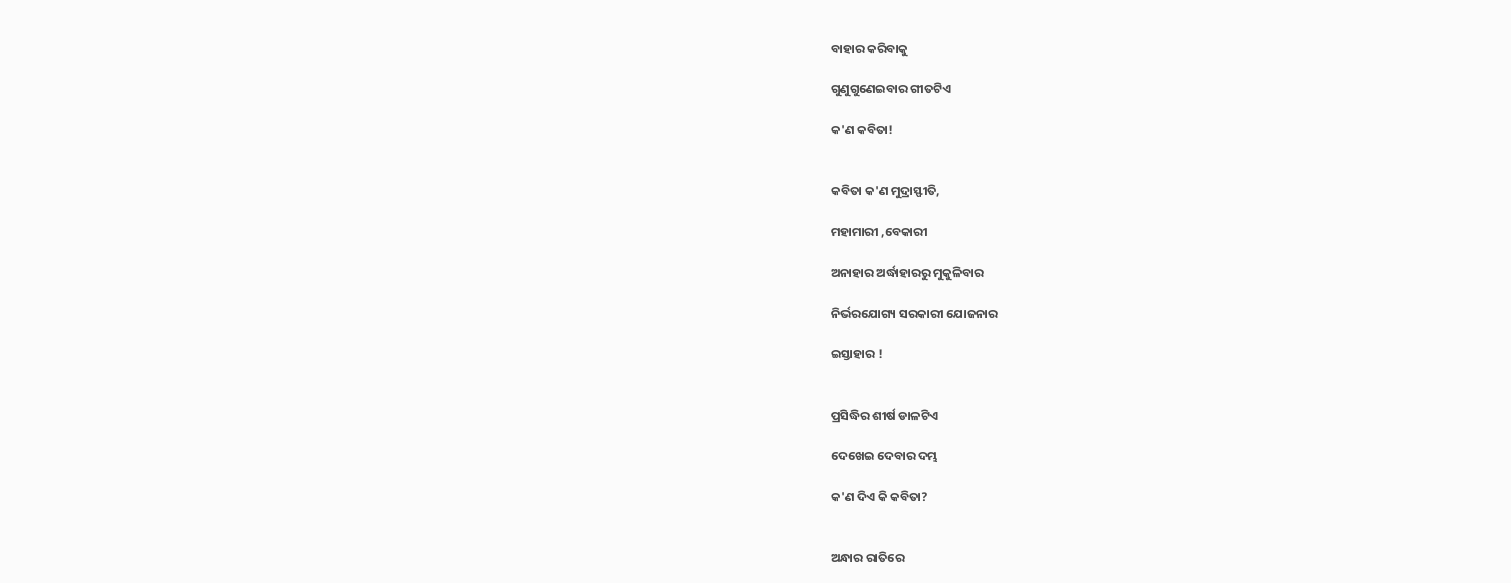ବାହାର କରିବାକୁ

ଗୁଣୁଗୁଣେଇବାର ଗୀତଟିଏ

କ'ଣ କବିତା!


କବିତା କ'ଣ ମୁଦ୍ରାସ୍ଫୀତି,

ମହାମାରୀ ,ବେକାରୀ

ଅନାହାର ଅର୍ଦ୍ଧାହାରରୁ‌ ମୁକୁଳିବାର

ନିର୍ଭରଯୋଗ୍ୟ ସରକାରୀ ଯୋଜନାର

ଇସ୍ତାହାର !


ପ୍ରସିଦ୍ଧିର ଶୀର୍ଷ ଡାଳଟିଏ

ଦେଖେଇ ଦେବାର ଦମ୍ଭ

କ'ଣ ଦିଏ କି କବିତା?


ଅନ୍ଧାର ରାତିରେ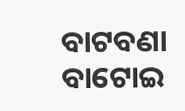ବାଟବଣା ବାଟୋଇ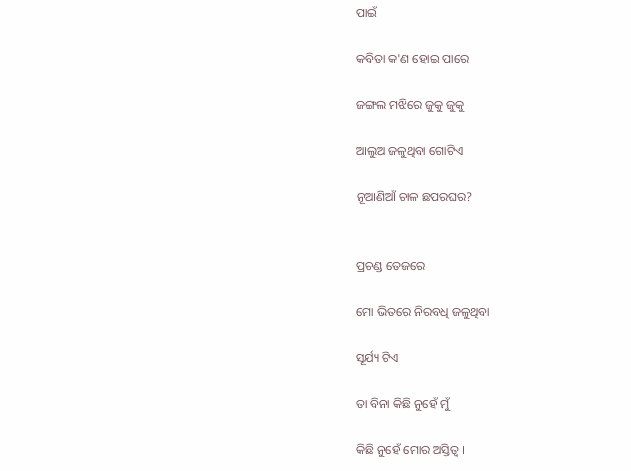ପାଇଁ

କବିତା କ'ଣ ହୋଇ ପାରେ

ଜଙ୍ଗଲ ମଝିରେ ଜୁକୁ ଜୁକୁ

ଆଲୁଅ ଜଳୁଥିବା ଗୋଟିଏ

ନୂଆଣିଆଁ ଚାଳ ଛପରଘର?


ପ୍ରଚଣ୍ଡ ତେଜରେ

ମୋ ଭିତରେ ନିରବଧି ଜଳୁଥିବା

ସୂର୍ଯ୍ୟ ଟିଏ

ତା ବିନା କିଛି ନୁହେଁ ମୁଁ

କିଛି ନୁହେଁ ମୋର ଅସ୍ତିତ୍ବ ।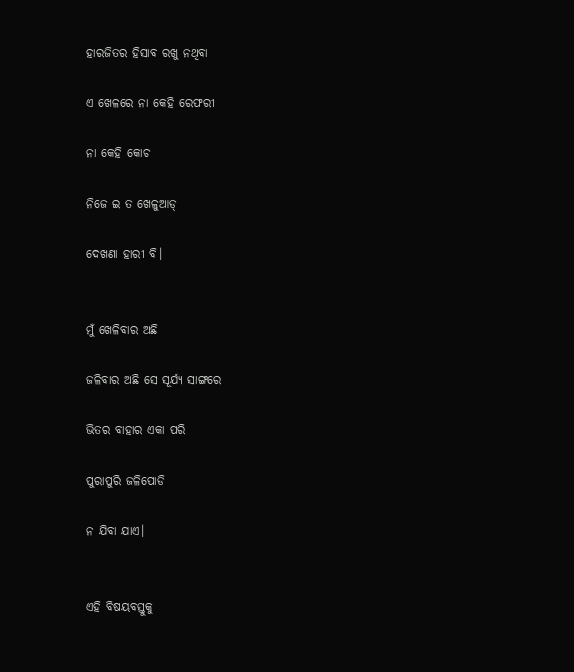ହାରଜିତର ହିସାବ ରଖୁ ନଥିବା

ଏ ଖେଳରେ ନା କେହି ରେଫରୀ

ନା କେହି କୋଚ

ନିଜେ ଇ ତ ଖେଳୁଆଡ୍

ଦେଖଣା ହାରୀ ବି।


ମୁଁ ଖେଳିବାର ଅଛି

ଜଳିବାର ଅଛି ସେ ସୂର୍ଯ୍ୟ ସାଙ୍ଗରେ

ଭିତର ବାହାର ଏକା ପରି

ପୁରାପୁରି ଜଳିପୋଡି

ନ ଯିବା ଯାଏ।


ଏହି ବିଷୟବସ୍ତୁକୁ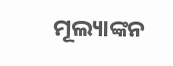ମୂଲ୍ୟାଙ୍କନ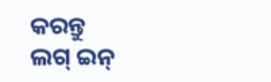କରନ୍ତୁ
ଲଗ୍ ଇନ୍